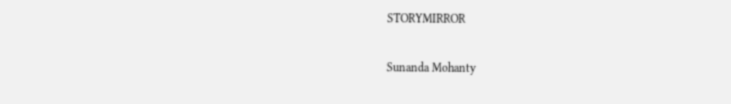STORYMIRROR

Sunanda Mohanty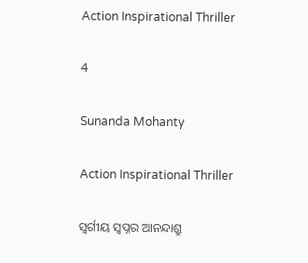Action Inspirational Thriller

4

Sunanda Mohanty

Action Inspirational Thriller

ସ୍ବର୍ଗୀୟ ସ୍ବପ୍ନର ଆନନ୍ଦାଶ୍ରୁ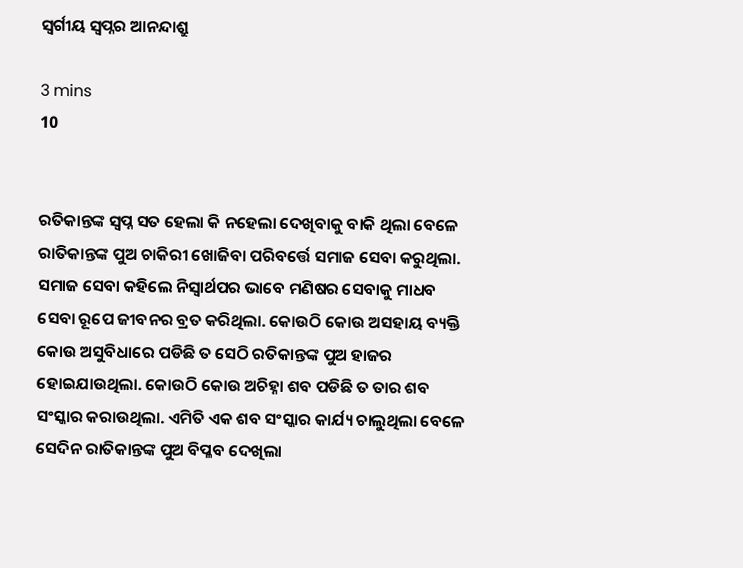ସ୍ବର୍ଗୀୟ ସ୍ବପ୍ନର ଆନନ୍ଦାଶ୍ରୁ

3 mins
10


ରତିକାନ୍ତଙ୍କ ସ୍ବପ୍ନ ସତ ହେଲା କି ନହେଲା ଦେଖିବାକୁ ବାକି ଥିଲା ବେଳେ ରାତିକାନ୍ତଙ୍କ ପୁଅ ଚାକିରୀ ଖୋଜିବା ପରିବର୍ତ୍ତେ ସମାଜ ସେବା କରୁଥିଲା. ସମାଜ ସେବା କହିଲେ ନିସ୍ଵାର୍ଥପର ଭାବେ ମଣିଷର ସେବାକୁ ମାଧବ ସେବା ରୂପେ ଜୀବନର ବ୍ରତ କରିଥିଲା. କୋଉଠି କୋଉ ଅସହାୟ ବ୍ୟକ୍ତି କୋଉ ଅସୁବିଧାରେ ପଡିଛି ତ ସେଠି ରତିକାନ୍ତଙ୍କ ପୁଅ ହାଜର ହୋଇଯାଉଥିଲା. କୋଉଠି କୋଉ ଅଚିହ୍ନା ଶବ ପଡିଛି ତ ତାର ଶବ ସଂସ୍କାର କରାଉଥିଲା. ଏମିତି ଏକ ଶବ ସଂସ୍କାର କାର୍ଯ୍ୟ ଚାଲୁଥିଲା ବେଳେ ସେଦିନ ରାତିକାନ୍ତଙ୍କ ପୁଅ ବିପ୍ଳବ ଦେଖିଲା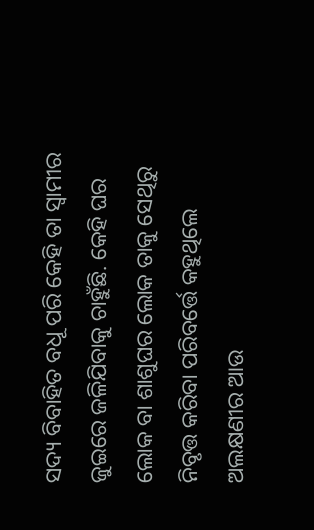ସଦ୍ୟ ବିବାହିତ ବଧୂ ପରି କେହି ତା ସ୍ୱାମୀର ଜୁଇରେ ଜଳିଯିବାକୁ ଚାହୁଁଛି. କେହି ଘର ଲୋକ ବା ଶାଶୁଘର ଲୋକ ତାକୁ ସେଥିରୁ ନିବୃତ୍ତ କରିବା ପରିବର୍ତ୍ତେ କହୁଥିଲେ ଅଲକ୍ଷଣୀର ଆଉ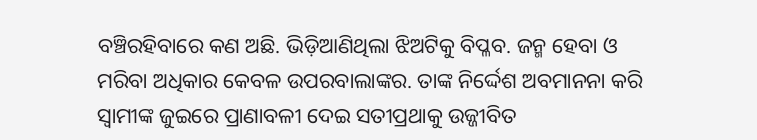ବଞ୍ଚିରହିବାରେ କଣ ଅଛି. ଭିଡ଼ିଆଣିଥିଲା ଝିଅଟିକୁ ବିପ୍ଳବ. ଜନ୍ମ ହେବା ଓ ମରିବା ଅଧିକାର କେବଳ ଉପରବାଲାଙ୍କର. ତାଙ୍କ ନିର୍ଦ୍ଦେଶ ଅବମାନନା କରି ସ୍ୱାମୀଙ୍କ ଜୁଇରେ ପ୍ରାଣାବଳୀ ଦେଇ ସତୀପ୍ରଥାକୁ ଉଜ୍ଜୀବିତ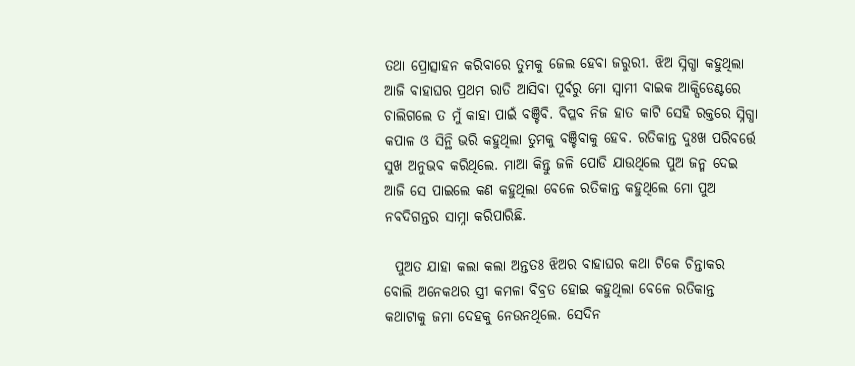ତଥା ପ୍ରୋତ୍ସାହନ କରିବାରେ ତୁମକୁ ଜେଲ ହେବା ଜରୁରୀ. ଝିଅ ସ୍ନିଗ୍ଧା କହୁଥିଲା ଆଜି ବାହାଘର ପ୍ରଥମ ରାତି ଆସିବା ପୂର୍ବରୁ ମୋ ସ୍ୱାମୀ ବାଇକ ଆକ୍ସିଡେଣ୍ଟରେ ଚାଲିଗଲେ ତ ମୁଁ କାହା ପାଇଁ ବଞ୍ଚିବି. ବିପ୍ଳବ ନିଜ ହାତ କାଟି ସେହି ରକ୍ତରେ ସ୍ନିଗ୍ଧା କପାଳ ଓ ସିନ୍ଥି ଭରି କହୁଥିଲା ତୁମକୁ ବଞ୍ଚିବାକୁ ହେବ. ରତିକାନ୍ତ ଦୁଃଖ ପରିବର୍ତ୍ତେ ସୁଖ ଅନୁଭବ କରିଥିଲେ. ମାଆ କିନ୍ତୁ ଜଳି ପୋଡି ଯାଉଥିଲେ ପୁଅ ଜନ୍ମ ଦେଇ ଆଜି ସେ ପାଇଲେ କଣ କହୁଥିଲା ବେଳେ ରତିକାନ୍ତ କହୁଥିଲେ ମୋ ପୁଅ ନବଦିଗନ୍ତର ସାମ୍ନା କରିପାରିଛି.

  ପୁଅତ ଯାହା କଲା କଲା ଅନ୍ତତଃ ଝିଅର ବାହାଘର କଥା ଟିକେ ଚିନ୍ତାକର ବୋଲି ଅନେକଥର ସ୍ତ୍ରୀ କମଳା ବିବ୍ରତ ହୋଇ କହୁଥିଲା ବେଳେ ରତିକାନ୍ତ କଥାଟାକୁ ଜମା ଦେହକୁ ନେଉନଥିଲେ. ସେଦିନ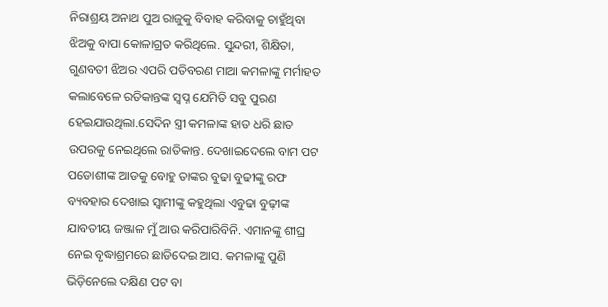ନିରାଶ୍ରୟ ଅନାଥ ପୁଅ ରାଜୁକୁ ବିବାହ କରିବାକୁ ଚାହୁଁଥିବା ଝିଅକୁ ବାପା କୋଳାଗ୍ରତ କରିଥିଲେ. ସୁନ୍ଦରୀ, ଶିକ୍ଷିତା, ଗୁଣବତୀ ଝିଅର ଏପରି ପତିବରଣ ମାଆ କମଳାଙ୍କୁ ମର୍ମାହତ କଲାବେଳେ ରତିକାନ୍ତଙ୍କ ସ୍ବପ୍ନ ଯେମିତି ସବୁ ପୁରଣ ହେଇଯାଉଥିଲା.ସେଦିନ ସ୍ତ୍ରୀ କମଳାଙ୍କ ହାତ ଧରି ଛାତ ଉପରକୁ ନେଇଥିଲେ ରାତିକାନ୍ତ. ଦେଖାଇଦେଲେ ବାମ ପଟ ପଡୋଶୀଙ୍କ ଆଡକୁ ବୋହୁ ତାଙ୍କର ବୁଢା ବୁଢୀଙ୍କୁ ରଫ ବ୍ୟବହାର ଦେଖାଇ ସ୍ୱାମୀଙ୍କୁ କହୁଥିଲା ଏବୁଢା ବୁଢ଼ୀଙ୍କ ଯାବତୀୟ ଜଞ୍ଜାଳ ମୁଁ ଆଉ କରିପାରିବିନି. ଏମାନଙ୍କୁ ଶୀଘ୍ର ନେଇ ବୃଦ୍ଧାଶ୍ରମରେ ଛାଡିଦେଇ ଆସ. କମଳାଙ୍କୁ ପୁଣି ଭିଡ଼ିନେଲେ ଦକ୍ଷିଣ ପଟ ବା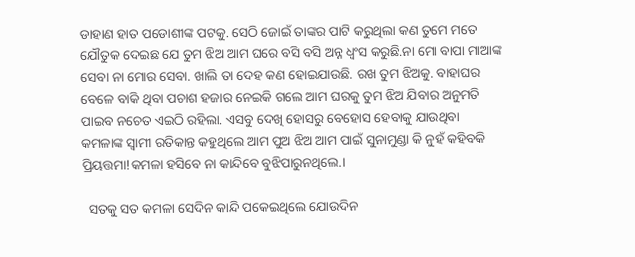ଡାହାଣ ହାତ ପଡୋଶୀଙ୍କ ପଟକୁ. ସେଠି ଜୋଇଁ ତାଙ୍କର ପାଟି କରୁଥିଲା କଣ ତୁମେ ମତେ ଯୌତୁକ ଦେଇଛ ଯେ ତୁମ ଝିଅ ଆମ ଘରେ ବସି ବସି ଅନ୍ନ ଧ୍ବଂସ କରୁଛି.ନା ମୋ ବାପା ମାଆଙ୍କ ସେବା ନା ମୋର ସେବା. ଖାଲି ତା ଦେହ କଣ ହୋଇଯାଉଛି. ରଖ ତୁମ ଝିଅକୁ. ବାହାଘର ବେଳେ ବାକି ଥିବା ପଚାଶ ହଜାର ନେଇକି ଗଲେ ଆମ ଘରକୁ ତୁମ ଝିଅ ଯିବାର ଅନୁମତି ପାଇବ ନଚେତ ଏଇଠି ରହିଲା. ଏସବୁ ଦେଖି ହୋସରୁ ବେହୋସ ହେବାକୁ ଯାଉଥିବା କମଳାଙ୍କ ସ୍ୱାମୀ ରତିକାନ୍ତ କହୁଥିଲେ ଆମ ପୁଅ ଝିଅ ଆମ ପାଇଁ ସୁନାମୁଣ୍ଡା କି ନୁହଁ କହିବକି ପ୍ରିୟତ୍ତମା!କମଳା ହସିବେ ନା କାନ୍ଦିବେ ବୁଝିପାରୁନଥିଲେ.।

  ସତକୁ ସତ କମଳା ସେଦିନ କାନ୍ଦି ପକେଇଥିଲେ ଯୋଉଦିନ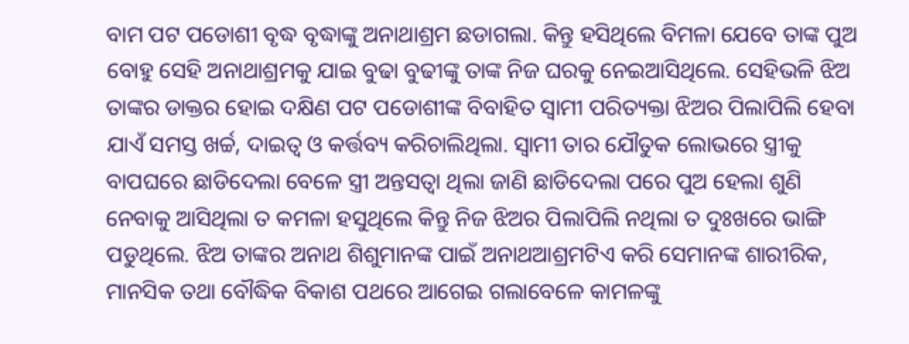ବାମ ପଟ ପଡୋଶୀ ବୃଦ୍ଧ ବୃଦ୍ଧାଙ୍କୁ ଅନାଥାଶ୍ରମ ଛଡାଗଲା. କିନ୍ତୁ ହସିଥିଲେ ବିମଳା ଯେବେ ତାଙ୍କ ପୁଅ ବୋହୁ ସେହି ଅନାଥାଶ୍ରମକୁ ଯାଇ ବୁଢା ବୁଢୀଙ୍କୁ ତାଙ୍କ ନିଜ ଘରକୁ ନେଇଆସିଥିଲେ. ସେହିଭଳି ଝିଅ ତାଙ୍କର ଡାକ୍ତର ହୋଇ ଦକ୍ଷିଣ ପଟ ପଡୋଶୀଙ୍କ ବିବାହିତ ସ୍ୱାମୀ ପରିତ୍ୟକ୍ତା ଝିଅର ପିଲାପିଲି ହେବା ଯାଏଁ ସମସ୍ତ ଖର୍ଚ୍ଚ, ଦାଇତ୍ୱ ଓ କର୍ତ୍ତବ୍ୟ କରିଚାଲିଥିଲା. ସ୍ୱାମୀ ତାର ଯୌତୁକ ଲୋଭରେ ସ୍ତ୍ରୀକୁ ବାପଘରେ ଛାଡିଦେଲା ବେଳେ ସ୍ତ୍ରୀ ଅନ୍ତସତ୍ଵା ଥିଲା ଜାଣି ଛାଡିଦେଲା ପରେ ପୁଅ ହେଲା ଶୁଣି ନେବାକୁ ଆସିଥିଲା ତ କମଳା ହସୁଥିଲେ କିନ୍ତୁ ନିଜ ଝିଅର ପିଲାପିଲି ନଥିଲା ତ ଦୁଃଖରେ ଭାଙ୍ଗି ପଡୁଥିଲେ. ଝିଅ ତାଙ୍କର ଅନାଥ ଶିଶୁମାନଙ୍କ ପାଇଁ ଅନାଥଆଶ୍ରମଟିଏ କରି ସେମାନଙ୍କ ଶାରୀରିକ, ମାନସିକ ତଥା ବୌଦ୍ଧିକ ବିକାଶ ପଥରେ ଆଗେଇ ଗଲାବେଳେ କାମଳଙ୍କୁ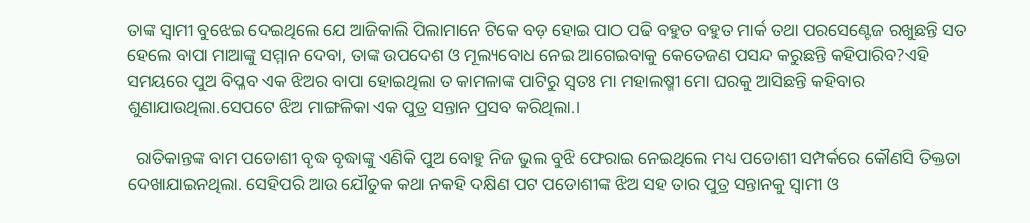ତାଙ୍କ ସ୍ୱାମୀ ବୁଝେଇ ଦେଇଥିଲେ ଯେ ଆଜିକାଲି ପିଲାମାନେ ଟିକେ ବଡ଼ ହୋଇ ପାଠ ପଢି ବହୁତ ବହୁତ ମାର୍କ ତଥା ପରସେଣ୍ଟେଜ ରଖୁଛନ୍ତି ସତ ହେଲେ ବାପା ମାଆଙ୍କୁ ସମ୍ମାନ ଦେବା, ତାଙ୍କ ଉପଦେଶ ଓ ମୂଲ୍ୟବୋଧ ନେଇ ଆଗେଇବାକୁ କେତେଜଣ ପସନ୍ଦ କରୁଛନ୍ତି କହିପାରିବ?ଏହି ସମୟରେ ପୁଅ ବିପ୍ଳବ ଏକ ଝିଅର ବାପା ହୋଇଥିଲା ତ କାମଳାଙ୍କ ପାଟିରୁ ସ୍ୱତଃ ମା ମହାଲଷ୍ମୀ ମୋ ଘରକୁ ଆସିଛନ୍ତି କହିବାର ଶୁଣାଯାଉଥିଲା.ସେପଟେ ଝିଅ ମାଙ୍ଗଳିକା ଏକ ପୁତ୍ର ସନ୍ତାନ ପ୍ରସବ କରିଥିଲା.।

  ରାତିକାନ୍ତଙ୍କ ବାମ ପଡୋଶୀ ବୃଦ୍ଧ ବୃଦ୍ଧାଙ୍କୁ ଏଣିକି ପୁଅ ବୋହୁ ନିଜ ଭୁଲ ବୁଝି ଫେରାଇ ନେଇଥିଲେ ମଧ୍ୟ ପଡୋଶୀ ସମ୍ପର୍କରେ କୌଣସି ତିକ୍ତତା ଦେଖାଯାଇନଥିଲା. ସେହିପରି ଆଉ ଯୌତୁକ କଥା ନକହି ଦକ୍ଷିଣ ପଟ ପଡୋଶୀଙ୍କ ଝିଅ ସହ ତାର ପୁତ୍ର ସନ୍ତାନକୁ ସ୍ୱାମୀ ଓ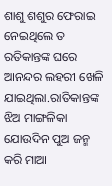ଶାଶୁ ଶଶୁର ଫେରାଇ ନେଇଥିଲେ ତ ରତିକାନ୍ତଙ୍କ ଘରେ ଆନନ୍ଦର ଲହରୀ ଖେଳି ଯାଇଥିଲା.ରାତିକାନ୍ତଙ୍କ ଝିଅ ମାଙ୍ଗଳିକା ଯୋଉଦିନ ପୁଅ ଜନ୍ମ କରି ମାଆ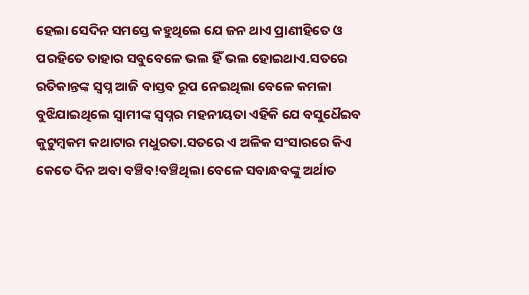ହେଲା ସେଦିନ ସମସ୍ତେ କହୁଥିଲେ ଯେ ଜନ ଥାଏ ପ୍ରାଣୀହିତେ ଓ ପରହିତେ ତାହାର ସବୁବେଳେ ଭଲ ହିଁ ଭଲ ହୋଇଥାଏ.ସତରେ ରତିକାନ୍ତଙ୍କ ସ୍ବପ୍ନ ଆଜି ବାସ୍ତବ ରୂପ ନେଇଥିଲା ବେଳେ କମଳା ବୁଝିଯାଇଥିଲେ ସ୍ୱାମୀଙ୍କ ସ୍ୱପ୍ନର ମହନୀୟତା ଏହିକି ଯେ ବସୁଧୈଇବ କୁଟୁମ୍ବକମ କଥାଟାର ମଧୁରତା.ସତରେ ଏ ଅଳିକ ସଂସାରରେ କିଏ କେତେ ଦିନ ଅବା ବଞ୍ଚିବ!ବଞ୍ଚିଥିଲା ବେଳେ ସବାନ୍ଧବଙ୍କୁ ଅର୍ଥାତ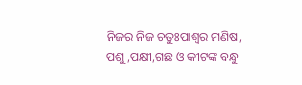ନିଜର ନିଜ ଚତୁଃପାଶ୍ୱର ମଣିଷ, ପଶୁ,ପକ୍ଷୀ,ଗଛ ଓ କୀଟଙ୍କ ବନ୍ଧୁ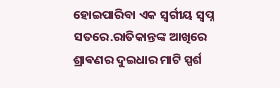ହୋଇପାରିବା ଏକ ସ୍ବର୍ଗୀୟ ସ୍ବପ୍ନ ସତରେ.ରାତିକାନ୍ତଙ୍କ ଆଖିରେ ଶ୍ରାଵଣର ଦୁଇଧାର ମାଟି ସ୍ପର୍ଶ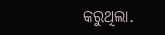କରୁଥିଲା.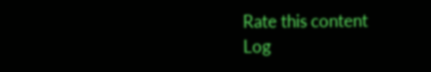Rate this content
Log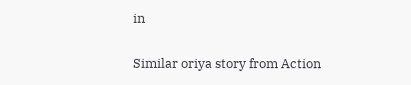in

Similar oriya story from Action